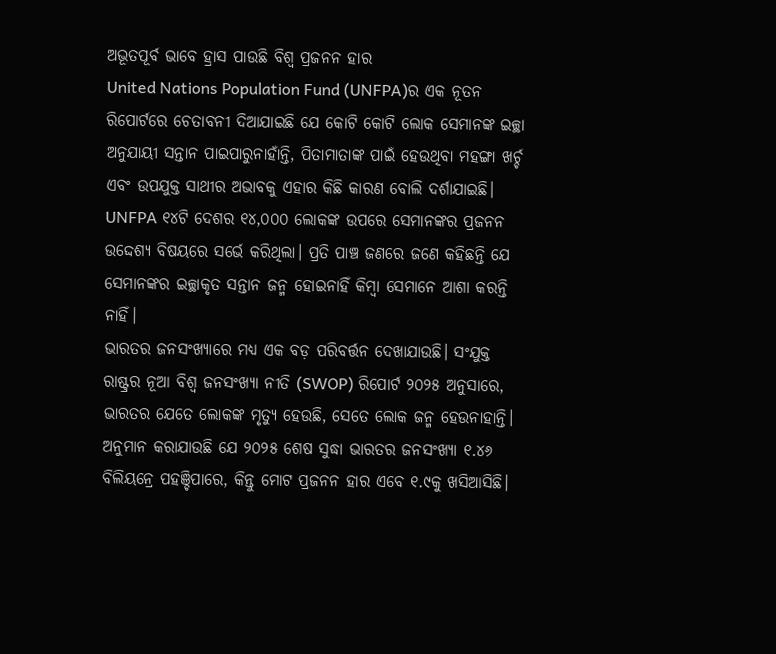ଅଭୂତପୂର୍ବ ଭାବେ ହ୍ରାସ ପାଉଛି ବିଶ୍ୱ ପ୍ରଜନନ ହାର
United Nations Population Fund (UNFPA)ର ଏକ ନୂତନ ରିପୋର୍ଟରେ ଚେତାବନୀ ଦିଆଯାଇଛି ଯେ କୋଟି କୋଟି ଲୋକ ସେମାନଙ୍କ ଇଚ୍ଛା ଅନୁଯାୟୀ ସନ୍ତାନ ପାଇପାରୁନାହାଁନ୍ତି, ପିତାମାତାଙ୍କ ପାଇଁ ହେଉଥିବା ମହଙ୍ଗା ଖର୍ଚ୍ଚ ଏବଂ ଉପଯୁକ୍ତ ସାଥୀର ଅଭାବକୁ ଏହାର କିଛି କାରଣ ବୋଲି ଦର୍ଶାଯାଇଛି। UNFPA ୧୪ଟି ଦେଶର ୧୪,୦୦୦ ଲୋକଙ୍କ ଉପରେ ସେମାନଙ୍କର ପ୍ରଜନନ ଉଦ୍ଦେଶ୍ୟ ବିଷୟରେ ସର୍ଭେ କରିଥିଲା। ପ୍ରତି ପାଞ୍ଚ ଜଣରେ ଜଣେ କହିଛନ୍ତି ଯେ ସେମାନଙ୍କର ଇଚ୍ଛାକୃତ ସନ୍ତାନ ଜନ୍ମ ହୋଇନାହିଁ କିମ୍ବା ସେମାନେ ଆଶା କରନ୍ତି ନାହିଁ।
ଭାରତର ଜନସଂଖ୍ୟାରେ ମଧ୍ୟ ଏକ ବଡ଼ ପରିବର୍ତ୍ତନ ଦେଖାଯାଉଛି। ସଂଯୁକ୍ତ ରାଷ୍ଟ୍ରର ନୂଆ ବିଶ୍ୱ ଜନସଂଖ୍ୟା ନୀତି (SWOP) ରିପୋର୍ଟ ୨୦୨୫ ଅନୁସାରେ, ଭାରତର ଯେତେ ଲୋକଙ୍କ ମୃତ୍ୟୁ ହେଉଛି, ସେତେ ଲୋକ ଜନ୍ମ ହେଉନାହାନ୍ତି। ଅନୁମାନ କରାଯାଉଛି ଯେ ୨୦୨୫ ଶେଷ ସୁଦ୍ଧା ଭାରତର ଜନସଂଖ୍ୟା ୧.୪୬ ବିଲିୟନ୍ରେ ପହଞ୍ଚିପାରେ, କିନ୍ତୁ ମୋଟ ପ୍ରଜନନ ହାର ଏବେ ୧.୯କୁ ଖସିଆସିଛି।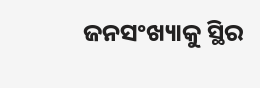ଜନସଂଖ୍ୟାକୁ ସ୍ଥିର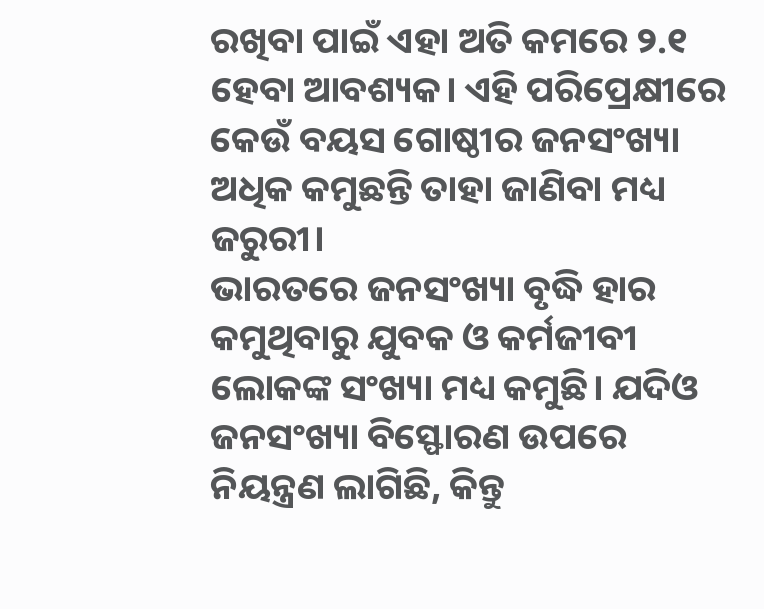ରଖିବା ପାଇଁ ଏହା ଅତି କମରେ ୨.୧ ହେବା ଆବଶ୍ୟକ। ଏହି ପରିପ୍ରେକ୍ଷୀରେ କେଉଁ ବୟସ ଗୋଷ୍ଠୀର ଜନସଂଖ୍ୟା ଅଧିକ କମୁଛନ୍ତି ତାହା ଜାଣିବା ମଧ୍ୟ ଜରୁରୀ।
ଭାରତରେ ଜନସଂଖ୍ୟା ବୃଦ୍ଧି ହାର କମୁଥିବାରୁ ଯୁବକ ଓ କର୍ମଜୀବୀ ଲୋକଙ୍କ ସଂଖ୍ୟା ମଧ୍ୟ କମୁଛି। ଯଦିଓ ଜନସଂଖ୍ୟା ବିସ୍ଫୋରଣ ଉପରେ ନିୟନ୍ତ୍ରଣ ଲାଗିଛି, କିନ୍ତୁ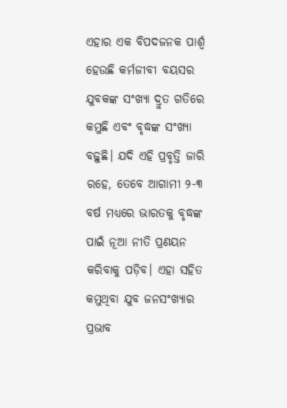ଏହାର ଏକ ବିପଦଜନକ ପାର୍ଶ୍ୱ ହେଉଛି କର୍ମଜୀବୀ ବୟସର ଯୁବକଙ୍କ ସଂଖ୍ୟା ଦ୍ରୁତ ଗତିରେ କମୁଛି ଏବଂ ବୃଦ୍ଧଙ୍କ ସଂଖ୍ୟା ବଢ଼ୁଛି। ଯଦି ଏହି ପ୍ରବୃତ୍ତି ଜାରି ରହେ, ତେବେ ଆଗାମୀ ୨-୩ ବର୍ଷ ମଧ୍ୟରେ ଭାରତକୁ ବୃଦ୍ଧଙ୍କ ପାଇଁ ନୂଆ ନୀତି ପ୍ରଣୟନ କରିବାକୁ ପଡ଼ିବ। ଏହା ସହିତ କମୁଥିବା ଯୁବ ଜନସଂଖ୍ୟାର ପ୍ରଭାବ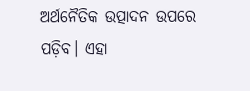ଅର୍ଥନୈତିକ ଉତ୍ପାଦନ ଉପରେ ପଡ଼ିବ। ଏହା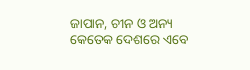ଜାପାନ, ଚୀନ ଓ ଅନ୍ୟ କେତେକ ଦେଶରେ ଏବେ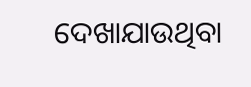ଦେଖାଯାଉଥିବା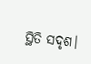ସ୍ଥିତି ସଦୃଶ।